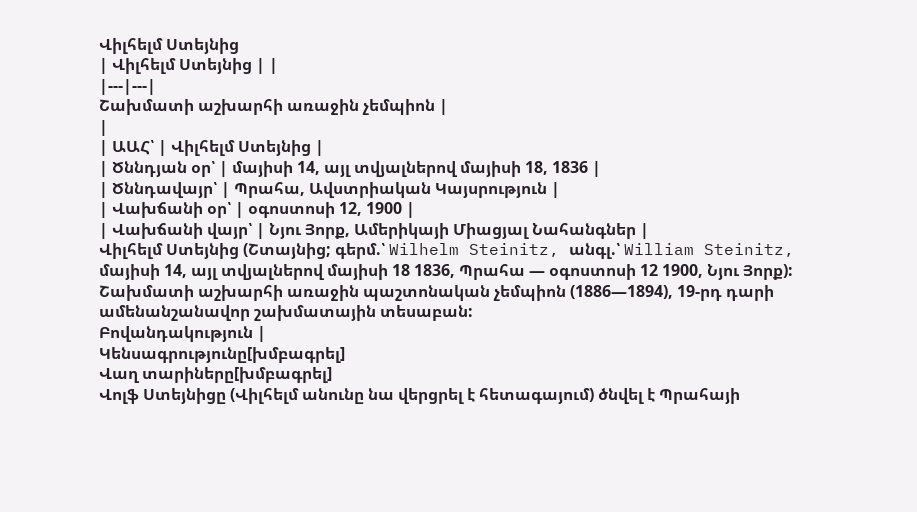Վիլհելմ Ստեյնից
| Վիլհելմ Ստեյնից | |
|---|---|
Շախմատի աշխարհի առաջին չեմպիոն |
|
| ԱԱՀ՝ | Վիլհելմ Ստեյնից |
| Ծննդյան օր՝ | մայիսի 14, այլ տվյալներով մայիսի 18, 1836 |
| Ծննդավայր՝ | Պրահա, Ավստրիական Կայսրություն |
| Վախճանի օր՝ | օգոստոսի 12, 1900 |
| Վախճանի վայր՝ | Նյու Յորք, Ամերիկայի Միացյալ Նահանգներ |
Վիլհելմ Ստեյնից (Շտայնից; գերմ.՝ Wilhelm Steinitz, անգլ.՝ William Steinitz, մայիսի 14, այլ տվյալներով մայիսի 18 1836, Պրահա — օգոստոսի 12 1900, Նյու Յորք): Շախմատի աշխարհի առաջին պաշտոնական չեմպիոն (1886—1894), 19-րդ դարի ամենանշանավոր շախմատային տեսաբան:
Բովանդակություն |
Կենսագրությունը[խմբագրել]
Վաղ տարիները[խմբագրել]
Վոլֆ Ստեյնիցը (Վիլհելմ անունը նա վերցրել է հետագայում) ծնվել է Պրահայի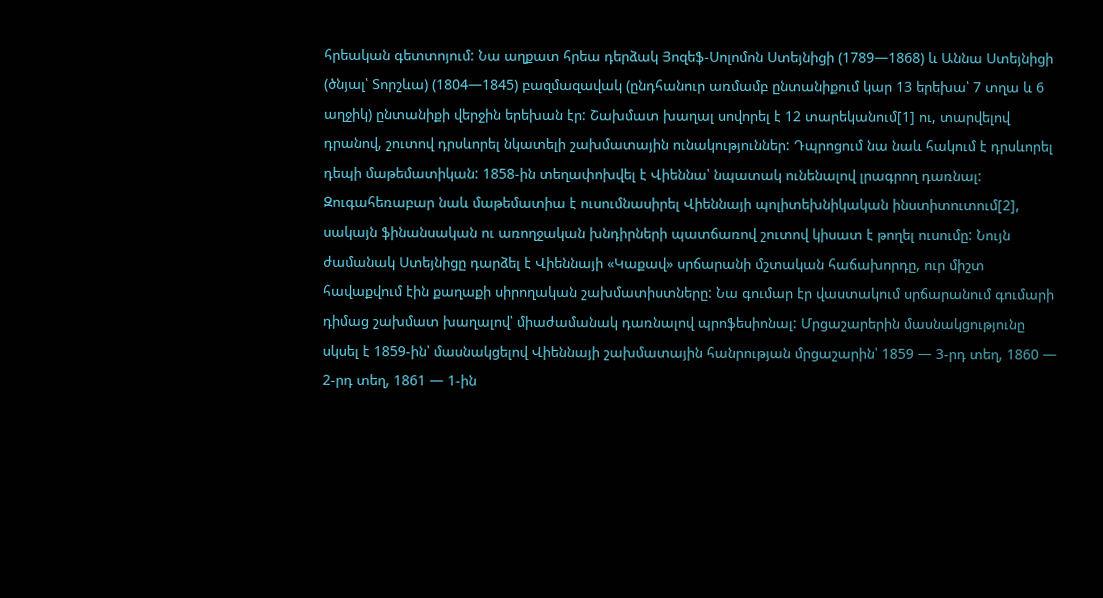հրեական գետտոյում: Նա աղքատ հրեա դերձակ Յոզեֆ-Սոլոմոն Ստեյնիցի (1789—1868) և Աննա Ստեյնիցի (ծնյալ՝ Տորշևա) (1804—1845) բազմազավակ (ընդհանուր առմամբ ընտանիքում կար 13 երեխա՝ 7 տղա և 6 աղջիկ) ընտանիքի վերջին երեխան էր: Շախմատ խաղալ սովորել է 12 տարեկանում[1] ու, տարվելով դրանով, շուտով դրսևորել նկատելի շախմատային ունակություններ: Դպրոցում նա նաև հակում է դրսևորել դեպի մաթեմատիկան: 1858-ին տեղափոխվել է Վիեննա՝ նպատակ ունենալով լրագրող դառնալ: Զուգահեռաբար նաև մաթեմատիա է ուսումնասիրել Վիեննայի պոլիտեխնիկական ինստիտուտում[2], սակայն ֆինանսական ու առողջական խնդիրների պատճառով շուտով կիսատ է թողել ուսումը: Նույն ժամանակ Ստեյնիցը դարձել է Վիեննայի «Կաքավ» սրճարանի մշտական հաճախորդը, ուր միշտ հավաքվում էին քաղաքի սիրողական շախմատիստները: Նա գումար էր վաստակում սրճարանում գումարի դիմաց շախմատ խաղալով՝ միաժամանակ դառնալով պրոֆեսիոնալ: Մրցաշարերին մասնակցությունը սկսել է 1859-ին՝ մասնակցելով Վիեննայի շախմատային հանրության մրցաշարին՝ 1859 — 3-րդ տեղ, 1860 — 2-րդ տեղ, 1861 — 1-ին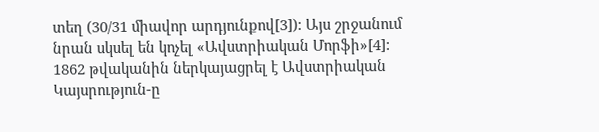տեղ (30/31 միավոր արդյունքով[3]): Այս շրջանում նրան սկսել են կոչել «Ավստրիական Մորֆի»[4]: 1862 թվականին ներկայացրել է Ավստրիական Կայսրություն-ը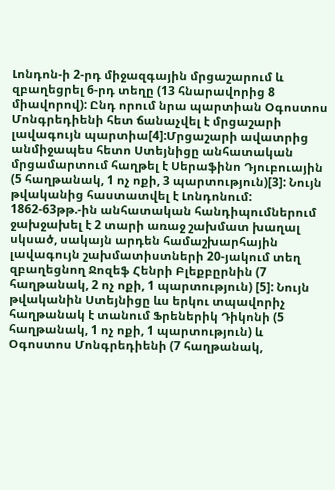Լոնդոն-ի 2-րդ միջազգային մրցաշարում և զբաղեցրել 6-րդ տեղը (13 հնարավորից 8 միավորով): Ընդ որում նրա պարտիան Օգոստոս Մոնգրեդիենի հետ ճանաչվել է մրցաշարի լավագույն պարտիա[4]:Մրցաշարի ավատրից անմիջապես հետո Ստեյնիցը անհատական մրցամարտում հաղթել է Սերաֆինո Դյուբուային (5 հաղթանակ, 1 ոչ ոքի, 3 պարտություն)[3]: Նույն թվականից հաստատվել է Լոնդոնում: 1862-63թթ.-ին անհատական հանդիպումներում ջախջախել է 2 տարի առաջ շախմատ խաղալ սկսած, սակայն արդեն համաշխարհային լավագույն շախմատիստների 20-յակում տեղ զբաղեցնող Ջոզեֆ Հենրի Բլեքբըրնին (7 հաղթանակ, 2 ոչ ոքի, 1 պարտություն) [5]: Նույն թվականին Ստեյնիցը ևս երկու տպավորիչ հաղթանակ է տանում Ֆրեներիկ Դիկոնի (5 հաղթանակ, 1 ոչ ոքի, 1 պարտություն) և Օգոստոս Մոնգրեդիենի (7 հաղթանակ,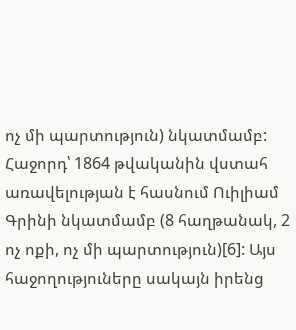ոչ մի պարտություն) նկատմամբ: Հաջորդ՝ 1864 թվականին վստահ առավելության է հասնում Ուիլիամ Գրինի նկատմամբ (8 հաղթանակ, 2 ոչ ոքի, ոչ մի պարտություն)[6]: Այս հաջողություները սակայն իրենց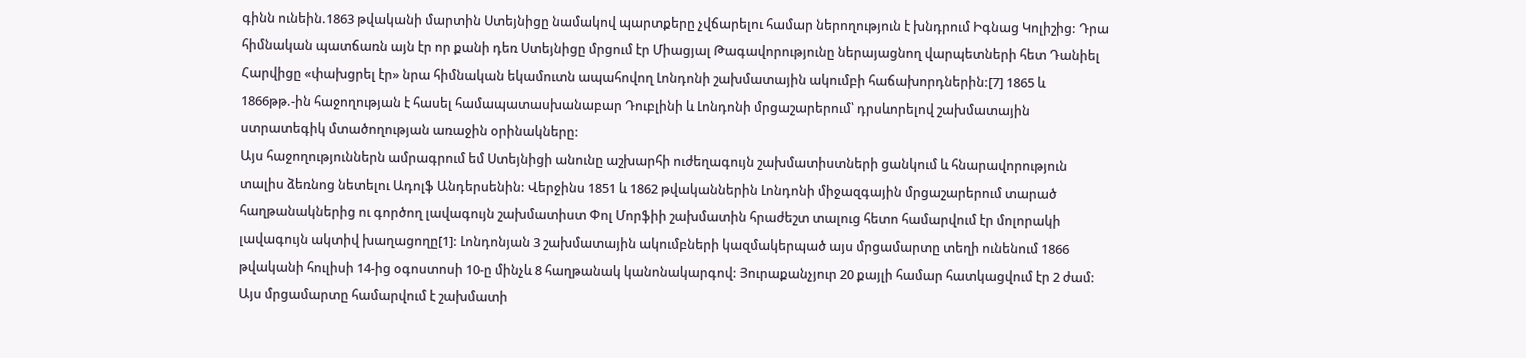գինն ունեին.1863 թվականի մարտին Ստեյնիցը նամակով պարտքերը չվճարելու համար ներողություն է խնդրում Իգնաց Կոլիշից: Դրա հիմնական պատճառն այն էր որ քանի դեռ Ստեյնիցը մրցում էր Միացյալ Թագավորությունը ներայացնող վարպետների հետ Դանիել Հարվիցը «փախցրել էր» նրա հիմնական եկամուտն ապահովող Լոնդոնի շախմատային ակումբի հաճախորդներին:[7] 1865 և 1866թթ.-ին հաջողության է հասել համապատասխանաբար Դուբլինի և Լոնդոնի մրցաշարերում՝ դրսևորելով շախմատային ստրատեգիկ մտածողության առաջին օրինակները:
Այս հաջողություններն ամրագրում եմ Ստեյնիցի անունը աշխարհի ուժեղագույն շախմատիստների ցանկում և հնարավորություն տալիս ձեռնոց նետելու Ադոլֆ Անդերսենին: Վերջինս 1851 և 1862 թվականներին Լոնդոնի միջազգային մրցաշարերում տարած հաղթանակներից ու գործող լավագույն շախմատիստ Փոլ Մորֆիի շախմատին հրաժեշտ տալուց հետո համարվում էր մոլորակի լավագույն ակտիվ խաղացողը[1]: Լոնդոնյան 3 շախմատային ակումբների կազմակերպած այս մրցամարտը տեղի ունենում 1866 թվականի հուլիսի 14-ից օգոստոսի 10-ը մինչև 8 հաղթանակ կանոնակարգով: Յուրաքանչյուր 20 քայլի համար հատկացվում էր 2 ժամ: Այս մրցամարտը համարվում է շախմատի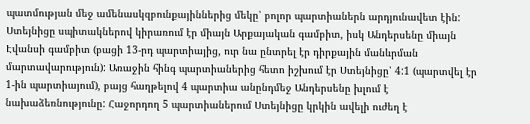պատմության մեջ ամենասկզբունքայիններից մեկը՝ բոլոր պարտիաներն արդյունավետ էին: Ստեյնիցը սպիտակներով կիրառում էր միայն Արքայական գամբիտ, իսկ Անդերսենը միայն Էվանսի գամբիտ (բացի 13-րդ պարտիայից, ուր նա ընտրել էր դիրքային մանևրման մարտավարություն): Առաջին հինգ պարտիաներից հետո իշխում էր Ստեյնիցը՝ 4:1 (պարտվել էր 1-ին պարտիայում), բայց հաղթելով 4 պարտիա անընդմեջ Անդերսենը խլում է նախաձեռնությունը: Հաջորդող 5 պարտիաներում Ստեյնիցը կրկին ավելի ուժեղ է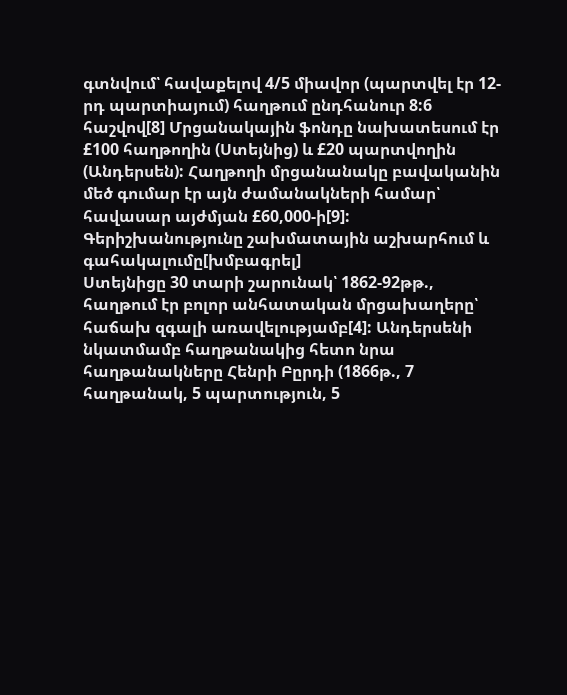գտնվում՝ հավաքելով 4/5 միավոր (պարտվել էր 12-րդ պարտիայում) հաղթում ընդհանուր 8:6 հաշվով[8] Մրցանակային ֆոնդը նախատեսում էր £100 հաղթողին (Ստեյնից) և £20 պարտվողին (Անդերսեն): Հաղթողի մրցանանակը բավականին մեծ գումար էր այն ժամանակների համար՝ հավասար այժմյան £60,000-ի[9]:
Գերիշխանությունը շախմատային աշխարհում և գահակալումը[խմբագրել]
Ստեյնիցը 30 տարի շարունակ՝ 1862-92թթ., հաղթում էր բոլոր անհատական մրցախաղերը՝ հաճախ զգալի առավելությամբ[4]: Անդերսենի նկատմամբ հաղթանակից հետո նրա հաղթանակները Հենրի Բըրդի (1866թ., 7 հաղթանակ, 5 պարտություն, 5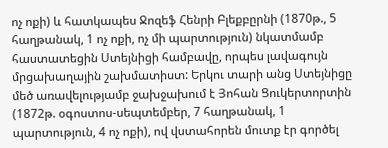ոչ ոքի) և հատկապես Ջոզեֆ Հենրի Բլեքբըրնի (1870թ., 5 հաղթանակ, 1 ոչ ոքի, ոչ մի պարտություն) նկատմամբ հաստատեցին Ստեյնիցի համբավը, որպես լավագույն մրցախաղային շախմատիստ: Երկու տարի անց Ստեյնիցը մեծ առավելությամբ ջախջախում է Յոհան Ցուկերտորտին (1872թ. օգոստոս-սեպտեմբեր, 7 հաղթանակ, 1 պարտություն, 4 ոչ ոքի), ով վստահորեն մուտք էր գործել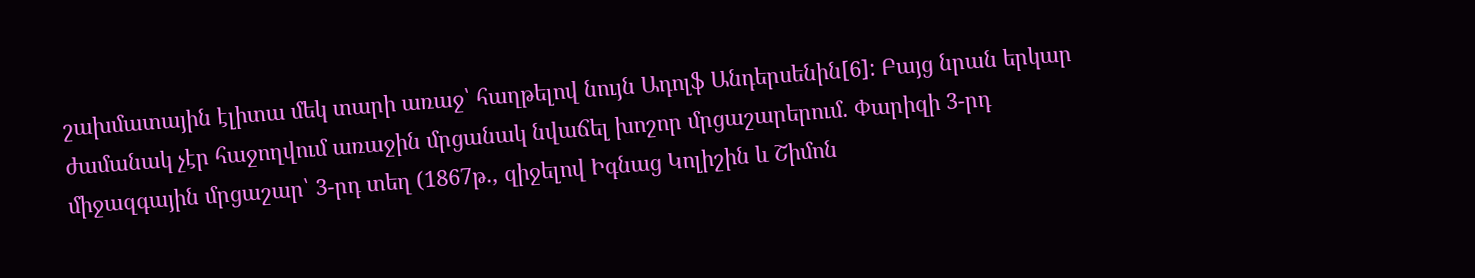շախմատային էլիտա մեկ տարի առաջ՝ հաղթելով նույն Ադոլֆ Անդերսենին[6]: Բայց նրան երկար ժամանակ չէր հաջողվում առաջին մրցանակ նվաճել խոշոր մրցաշարերում. Փարիզի 3-րդ միջազգային մրցաշար՝ 3-րդ տեղ (1867թ., զիջելով Իգնաց Կոլիշին և Շիմոն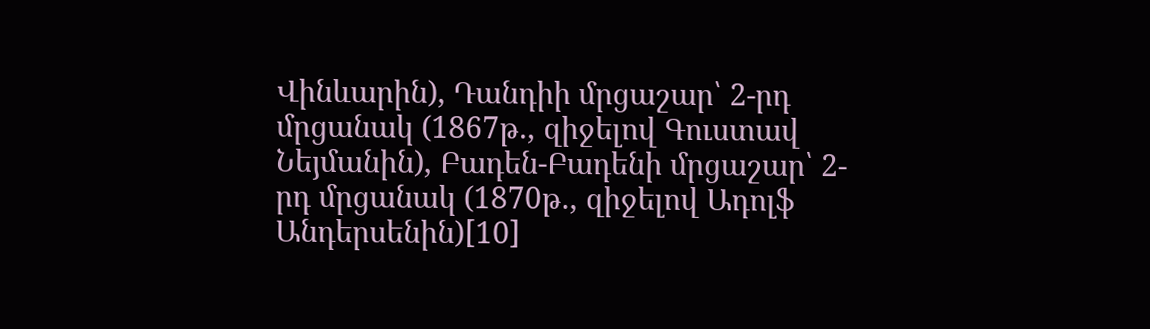Վինևարին), Դանդիի մրցաշար՝ 2-րդ մրցանակ (1867թ., զիջելով Գուստավ Նեյմանին), Բադեն-Բադենի մրցաշար՝ 2-րդ մրցանակ (1870թ., զիջելով Ադոլֆ Անդերսենին)[10]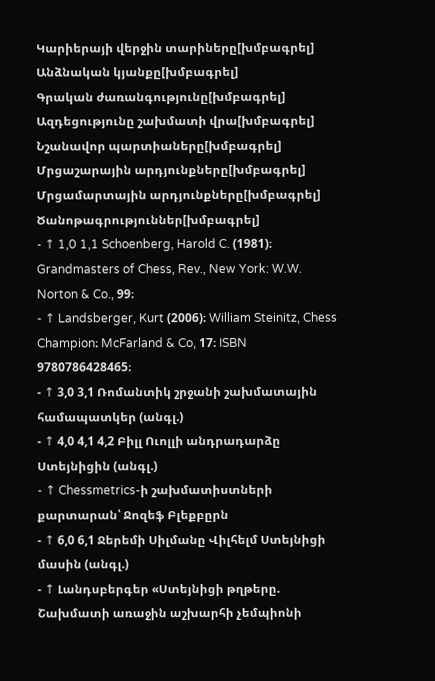Կարիերայի վերջին տարիները[խմբագրել]
Անձնական կյանքը[խմբագրել]
Գրական ժառանգությունը[խմբագրել]
Ազդեցությունը շախմատի վրա[խմբագրել]
Նշանավոր պարտիաները[խմբագրել]
Մրցաշարային արդյունքները[խմբագրել]
Մրցամարտային արդյունքները[խմբագրել]
Ծանոթագրություններ[խմբագրել]
- ↑ 1,0 1,1 Schoenberg, Harold C. (1981)։ Grandmasters of Chess, Rev., New York: W.W. Norton & Co., 99։
- ↑ Landsberger, Kurt (2006)։ William Steinitz, Chess Champion։ McFarland & Co, 17։ ISBN 9780786428465։
- ↑ 3,0 3,1 Ռոմանտիկ շրջանի շախմատային համապատկեր (անգլ.)
- ↑ 4,0 4,1 4,2 Բիլլ Ուոլլի անդրադարձը Ստեյնիցին (անգլ.)
- ↑ Chessmetrics-ի շախմատիստների քարտարան՝ Ջոզեֆ Բլեքբըրն
- ↑ 6,0 6,1 Ջերեմի Սիլմանը Վիլհելմ Ստեյնիցի մասին (անգլ.)
- ↑ Լանդսբերգեր «Ստեյնիցի թղթերը. Շախմատի առաջին աշխարհի չեմպիոնի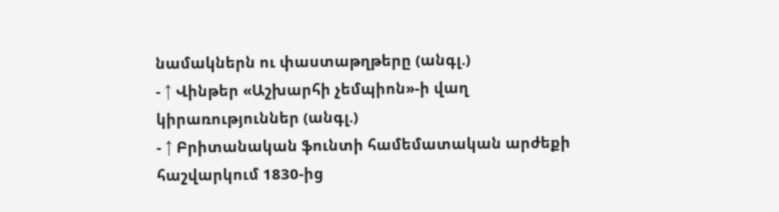նամակներն ու փաստաթղթերը (անգլ.)
- ↑ Վինթեր «Աշխարհի չեմպիոն»-ի վաղ կիրառություններ (անգլ.)
- ↑ Բրիտանական ֆունտի համեմատական արժեքի հաշվարկում 1830-ից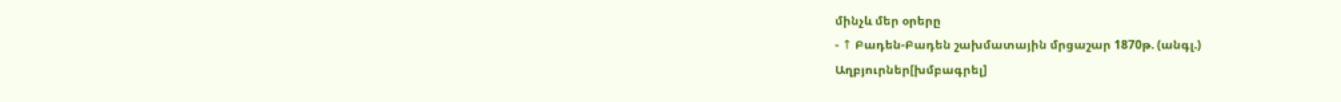մինչև մեր օրերը
- ↑ Բադեն-Բադեն շախմատային մրցաշար 1870թ. (անգլ.)
Աղբյուրներ[խմբագրել]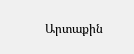Արտաքին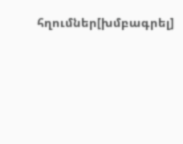հղումներ[խմբագրել]